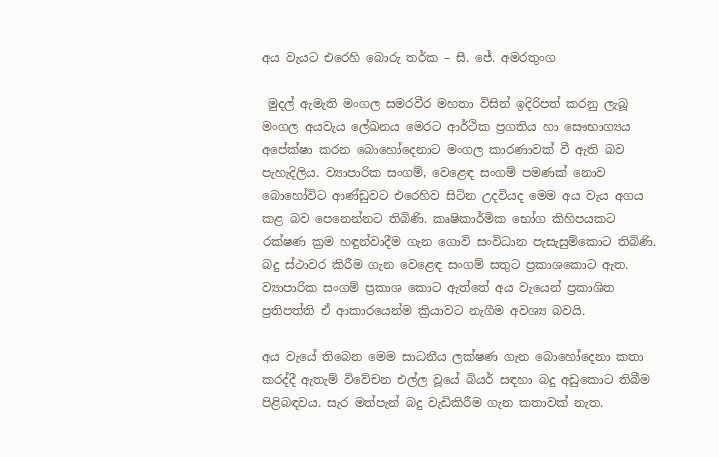අය වැයට එරෙහි බොරු තර්ක – සී. ජේ. අමරතුංග

 මුදල් ඇමැති මංගල සමරවීර මහතා විසින් ඉදිරිපත් කරනු ලැබූ මංගල අයවැය ලේඛනය මෙරට ආර්ථික ප්‍රගතිය හා සෞභාග්‍යය අපේක්ෂා කරන බොහෝදෙනාට මංගල කාරණාවක් වී ඇති බව පැහැදිලිය. ව්‍යාපාරික සංගම්, වෙළෙඳ සංගම් පමණක් නොව බොහෝවිට ආණ්ඩුවට එරෙහිව සිටින උදවියද මෙම අය වැය අගය කළ බව පෙනෙන්නට තිබිණි. කෘෂිකාර්මික භෝග කිහිපයකට රක්ෂණ ක්‍රම හඳුන්වාදීම ගැන ගොවි සංවිධාන පැසැසුම්කොට තිබිණි. බදු ස්ථාවර කිරීම ගැන වෙළෙඳ සංගම් සතුට ප්‍රකාශකොට ඇත. ව්‍යාපාරික සංගම් ප්‍රකාශ කොට ඇත්තේ අය වැයෙන් ප්‍රකාශිත ප්‍රතිපත්ති ඒ ආකාරයෙන්ම ක්‍රියාවට නැගීම අවශ්‍ය බවයි.

අය වැයේ තිබෙන මෙම සාධනීය ලක්ෂණ ගැන බොහෝදෙනා කතා කරද්දී ඇතැම් විවේචන එල්ල වූයේ බියර් සඳහා බදු අඩුකොට තිබීම පිළිබඳවය. සැර මත්පැන් බදු වැඩිකිරීම ගැන කතාවක් නැත.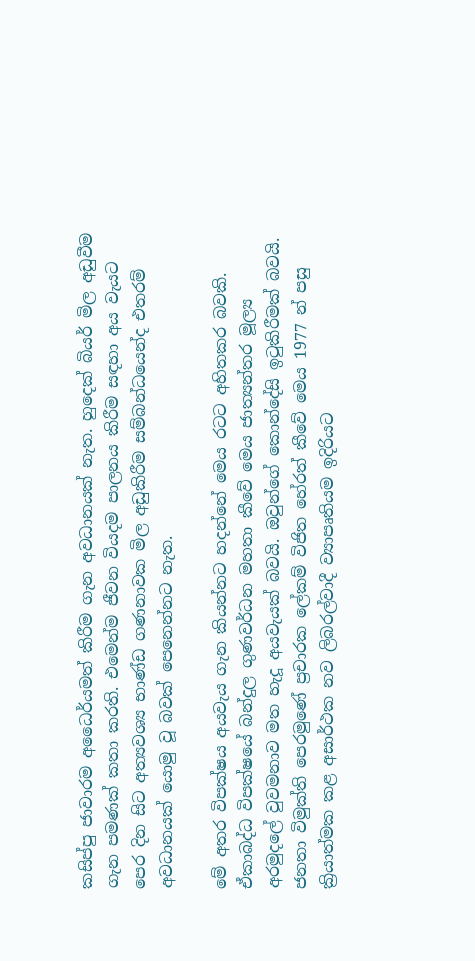කසිප්පු ජාවාරම අධෛර්යමත් කිරීම ගැන අවධානයක් නැත. හුදෙක් බියර් මිල අඩුවීම ගැන පමණක් කතා කරති. එමෙන්ම ජීවන වියදම පාලනය කිරීම සඳහා අය වැයට පෙර දින සිට අත්‍යවශ්‍ය භාණ්ඩ ගණනාවක මිල අඩුකිරීම සම්බන්ධයෙන්ද එතරම් අවධානයක් යොමු වූ බවක් පෙනෙන්නට නැත.

මේ අතර විපක්ෂය අයවැය ගැන කියන්නට හදන්නේ මෙය රටට අහිතකර බවකි. ඒකාබද්ධ විපක්ෂයේ බන්දුල ගුණවර්ධන මහතා කීවේ මෙය ජාත්‍යන්තර මූල්‍ය අරමුදලේ වුවමනාව මත හැදූ අයවැයක් බවයි. ඔවුන්ගේ කොන්දේසි ඉටුකිරීමක් බවයි. ජනතා විමුක්ති පෙරමුණේ ප්‍රචාරක ලේකම් විජිත හේරත් කීවේ මෙය 1977 න් පසු ක්‍රියාත්මක කළ අසාර්ථක නව ලිබරල්වාදී ව්‍යාපෘතියම ඉදිරියට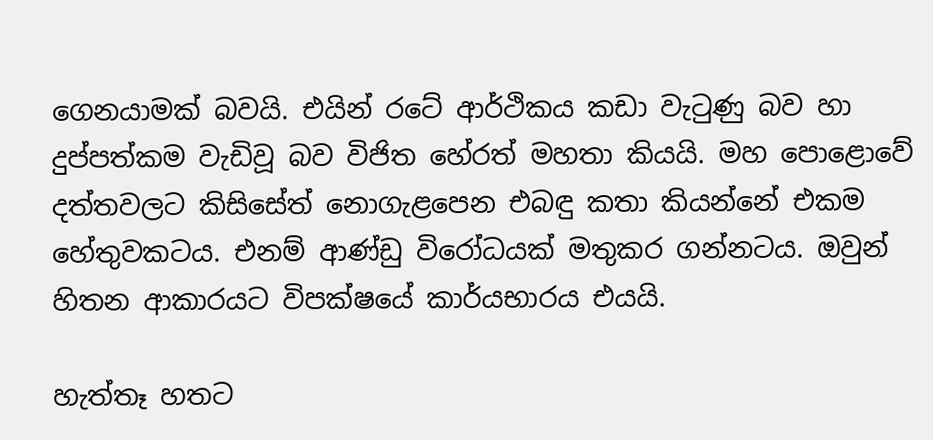ගෙනයාමක් බවයි. එයින් රටේ ආර්ථිකය කඩා වැටුණු බව හා දුප්පත්කම වැඩිවූ බව විජිත හේරත් මහතා කියයි. මහ පොළොවේ දත්තවලට කිසිසේත් නොගැළපෙන එබඳු කතා කියන්නේ එකම හේතුවකටය. එනම් ආණ්ඩු විරෝධයක් මතුකර ගන්නටය. ඔවුන් හිතන ආකාරයට විපක්ෂයේ කාර්යභාරය එයයි.

හැත්තෑ හතට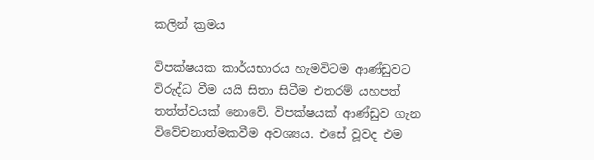කලින් ක්‍රමය

විපක්ෂයක කාර්යභාරය හැමවිටම ආණ්ඩුවට විරුද්ධ වීම යයි සිතා සිටීම එතරම් යහපත් තත්ත්වයක් නොවේ. විපක්ෂයක් ආණ්ඩුව ගැන විවේචනාත්මකවීම අවශ්‍යය. එසේ වූවද එම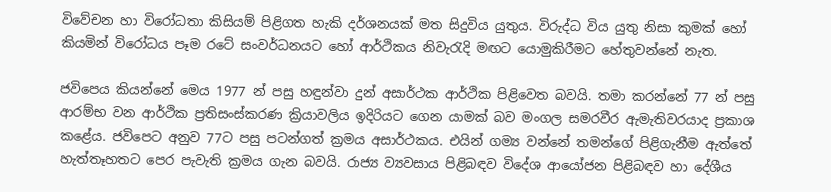විවේචන හා විරෝධතා කිසියම් පිළිගත හැකි දර්ශනයක් මත සිදුවිය යුතුය. විරුද්ධ විය යුතු නිසා කුමක් හෝ කියමින් විරෝධය පෑම රටේ සංවර්ධනයට හෝ ආර්ථිකය නිවැරැදි මඟට යොමුකිරීමට හේතුවන්නේ නැත.

ජවිපෙය කියන්නේ මෙය 1977 න් පසු හඳුන්වා දුන් අසාර්ථක ආර්ථික පිළිවෙත බවයි. තමා කරන්නේ 77 න් පසු ආරම්භ වන ආර්ථික ප්‍රතිසංස්කරණ ක්‍රියාවලිය ඉදිරියට ගෙන යාමක් බව මංගල සමරවීර ඇමැතිවරයාද ප්‍රකාශ කළේය. ජවිපෙට අනුව 77ට පසු පටන්ගත් ක්‍රමය අසාර්ථකය. එයින් ගම්‍ය වන්නේ තමන්ගේ පිළිගැනීම ඇත්තේ හැත්තෑහතට පෙර පැවැති ක්‍රමය ගැන බවයි. රාජ්‍ය ව්‍යවසාය පිළිබඳව විදේශ ආයෝජන පිළිබඳව හා දේශීය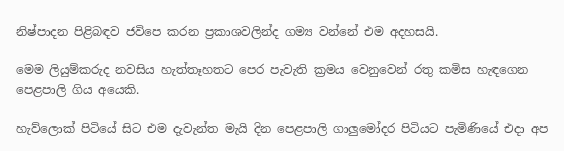නිෂ්පාදන පිළිබඳව ජවිපෙ කරන ප්‍රකාශවලින්ද ගම්‍ය වන්නේ එම අදහසයි.

මෙම ලියුම්කරුද නවසිය හැත්තෑහතට පෙර පැවැති ක්‍රමය වෙනුවෙන් රතු කමිස හැඳගෙන පෙළපාලි ගිය අයෙකි.

හැව්ලොක් පිටියේ සිට එම දැවැන්ත මැයි දින පෙළපාලි ගාලුමෝදර පිටියට පැමිණියේ එදා අප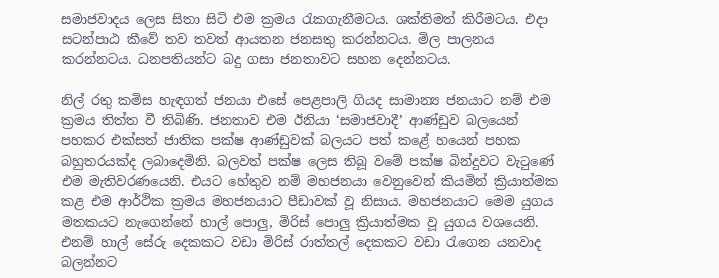සමාජවාදය ලෙස සිතා සිටි එම ක්‍රමය රැකගැනීමටය. ශක්තිමත් කිරීමටය. එදා සටන්පාඨ කීවේ තව තවත් ආයතන ජනසතු කරන්නටය. මිල පාලනය කරන්නටය. ධනපතියන්ට බදු ගසා ජනතාවට සහන දෙන්නටය.

නිල් රතු කමිස හැඳගත් ජනයා එසේ පෙළපාලි ගියද සාමාන්‍ය ජනයාට නම් එම ක්‍රමය තිත්ත වී තිබිණි. ජනතාව එම ඊනියා ‘සමාජවාදී’ ආණ්ඩුව බලයෙන් පහකර එක්සත් ජාතික පක්ෂ ආණ්ඩුවක් බලයට පත් කළේ හයෙන් පහක බහුතරයක්ද ලබාදෙමිනි. බලවත් පක්ෂ ලෙස තිබූ වමේ පක්ෂ බින්දුවට වැටුණේ එම මැතිවරණයෙනි. එයට හේතුව නම් මහජනයා වෙනුවෙන් කියමින් ක්‍රියාත්මක කළ එම ආර්ථික ක්‍රමය මහජනයාට පීඩාවක් වූ නිසාය. මහජනයාට මෙම යුගය මතකයට නැගෙන්නේ හාල් පොලු, මිරිස් පොලු ක්‍රියාත්මක වූ යුගය වශයෙනි. එනම් හාල් සේරු දෙකකට වඩා මිරිස් රාත්තල් දෙකකට වඩා රැගෙන යනවාද බලන්නට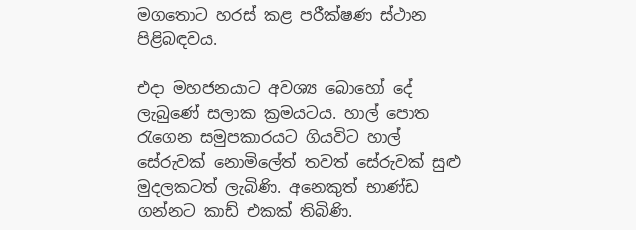මගතොට හරස් කළ පරීක්ෂණ ස්ථාන පිළිබඳවය.

එදා මහජනයාට අවශ්‍ය බොහෝ දේ ලැබුණේ සලාක ක්‍රමයටය. හාල් පොත රැගෙන සමුපකාරයට ගියවිට හාල් සේරුවක් නොමිලේත් තවත් සේරුවක් සුළු මුදලකටත් ලැබිණි. අනෙකුත් භාණ්ඩ ගන්නට කාඩ් එකක් තිබිණි.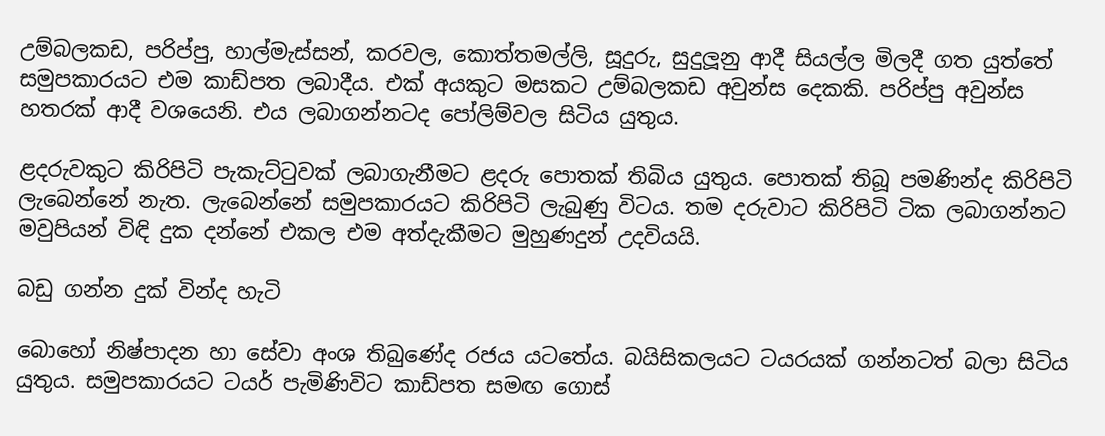උම්බලකඩ, පරිප්පු, හාල්මැස්සන්, කරවල, කොත්තමල්ලි, සූදුරු, සුදුලූනු ආදී සියල්ල මිලදී ගත යුත්තේ සමුපකාරයට එම කාඩ්පත ලබාදීය. එක් අයකුට මසකට උම්බලකඩ අවුන්ස දෙකකි. පරිප්පු අවුන්ස හතරක් ආදී වශයෙනි. එය ලබාගන්නටද පෝලිම්වල සිටිය යුතුය.

ළදරුවකුට කිරිපිටි පැකැට්ටුවක් ලබාගැනීමට ළදරු පොතක් තිබිය යුතුය. පොතක් තිබූ පමණින්ද කිරිපිටි ලැබෙන්නේ නැත. ලැබෙන්නේ සමුපකාරයට කිරිපිටි ලැබුණු විටය. තම දරුවාට කිරිපිටි ටික ලබාගන්නට මවුපියන් විඳි දුක දන්නේ එකල එම අත්දැකීමට මුහුණදුන් උදවියයි.

බඩු ගන්න දුක් වින්ද හැටි

බොහෝ නිෂ්පාදන හා සේවා අංශ තිබුණේද රජය යටතේය. බයිසිකලයට ටයරයක් ගන්නටත් බලා සිටිය යුතුය. සමුපකාරයට ටයර් පැමිණිවිට කාඩ්පත සමඟ ගොස්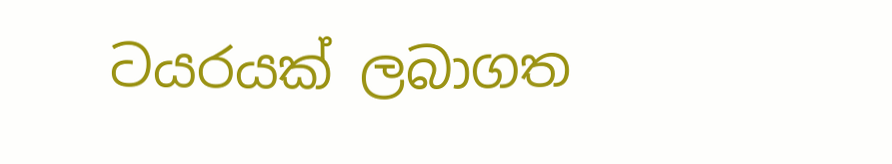ටයරයක් ලබාගත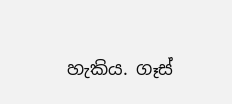හැකිය. ගෑස්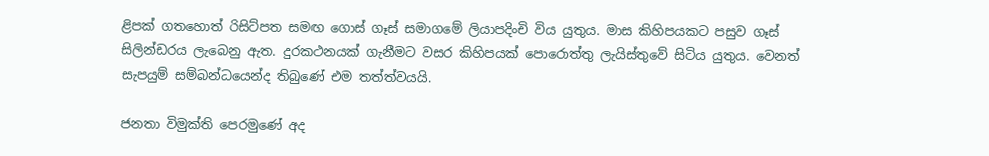ළිපක් ගතහොත් රිසිට්පත සමඟ ගොස් ගෑස් සමාගමේ ලියාපදිංචි විය යුතුය. මාස කිහිපයකට පසුව ගෑස් සිලින්ඩරය ලැබෙනු ඇත. දුරකථනයක් ගැනීමට වසර කිහිපයක් පොරොත්තු ‍ලැයිස්තුවේ සිටිය යුතුය. වෙනත් සැපයුම් සම්බන්ධයෙන්ද තිබුණේ එම තත්ත්වයයි.

ජනතා විමුක්ති පෙරමුණේ අද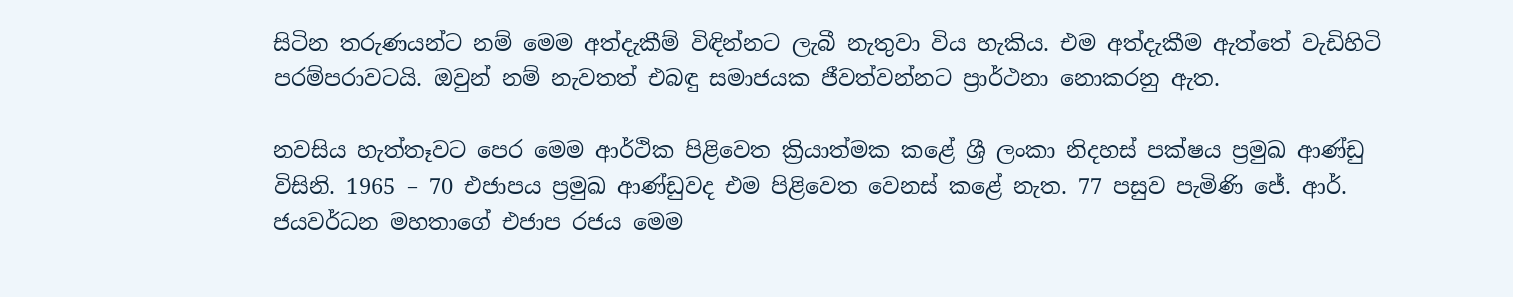සිටින තරුණයන්ට නම් මෙම අත්දැකීම් විඳින්නට ලැබී නැතුවා විය හැකිය. එම අත්දැකීම ඇත්තේ වැඩිහිටි පරම්පරාවටයි. ඔවුන් නම් නැවතත් එබඳු සමාජයක ජීවත්වන්නට ප්‍රාර්ථනා නොකරනු ඇත.

නවසිය හැත්තෑවට පෙර මෙම ආර්ථික පිළිවෙත ක්‍රියාත්මක කළේ ශ්‍රී ලංකා නිදහස් පක්ෂය ප්‍රමුඛ ආණ්ඩු විසිනි. 1965 – 70 එජාපය ප්‍රමුඛ ආණ්ඩුවද එම පිළිවෙත වෙනස් කළේ නැත. 77 පසුව පැමිණි ජේ. ආර්. ජයවර්ධන මහතාගේ එජාප රජය මෙම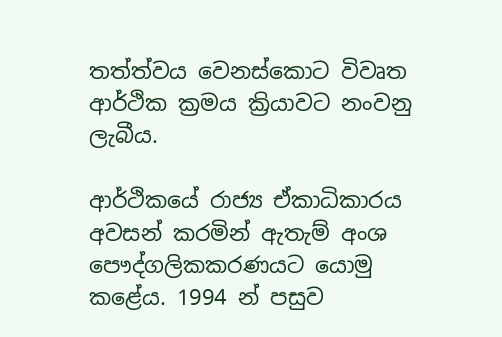තත්ත්වය වෙනස්කොට විවෘත ආර්ථික ක්‍රමය ක්‍රියාවට නංවනු ලැබීය.

ආර්ථිකයේ රාජ්‍ය ඒකාධිකාරය අවසන් කරමින් ඇතැම් අංශ පෞද්ගලිකකරණයට යොමු කළේය. 1994 න් පසුව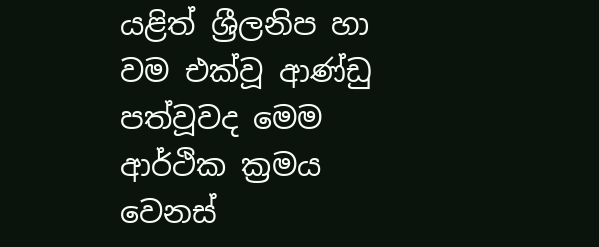යළිත් ශ්‍රීලනිප හා වම එක්වූ ආණ්ඩු පත්වූවද මෙම ආර්ථික ක්‍රමය වෙනස්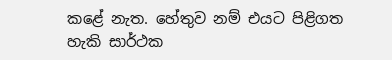කළේ නැත. හේතුව නම් එයට පිළිගත හැකි සාර්ථක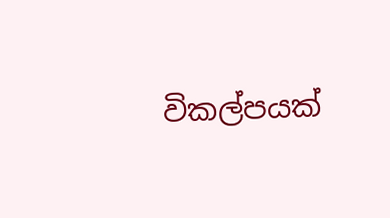විකල්පයක්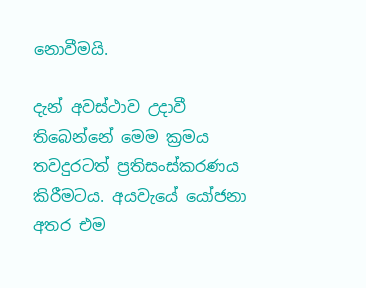නොවීමයි.

දැන් අවස්ථාව උදාවී තිබෙන්නේ මෙම ක්‍රමය තවදුරටත් ප්‍රතිසංස්කරණය කිරීමටය. අයවැයේ යෝජනා අතර එම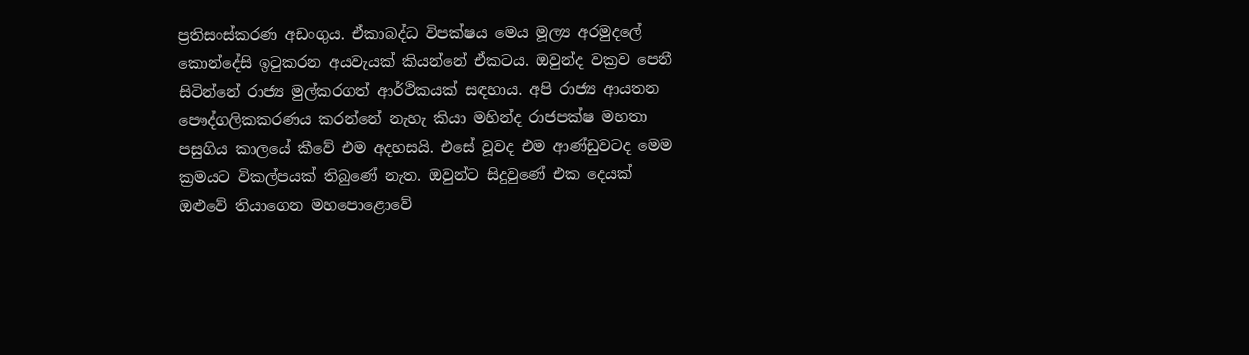ප්‍රතිසංස්කරණ අඩංගුය. ඒකාබද්ධ විපක්ෂය මෙය මූල්‍ය අරමුදලේ කොන්දේසි ඉටුකරන අයවැයක් කියන්නේ ඒකටය. ඔවුන්ද වක්‍රව පෙනී සිටින්නේ රාජ්‍ය මුල්කරගත් ආර්ථිකයක් සඳහාය. අපි රාජ්‍ය ආයතන පෞද්ගලිකකරණය කරන්නේ නැහැ කියා මහින්ද රාජපක්ෂ මහතා පසුගිය කාලයේ කීවේ එම අදහසයි. එසේ වූවද එම ආණ්ඩුවටද මෙම ක්‍රමයට විකල්පයක් තිබුණේ නැත. ඔවුන්ට සිදුවුණේ එක දෙයක් ඔළුවේ තියාගෙන මහපොළොවේ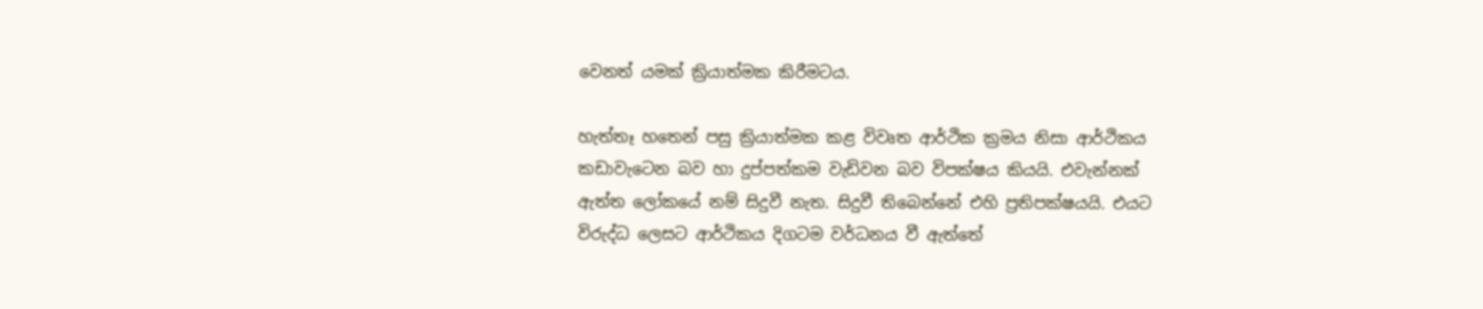වෙනත් යමක් ක්‍රියාත්මක කිරීමටය.

හැත්තෑ හතෙන් පසු ක්‍රියාත්මක කළ විවෘත ආර්ථික ක්‍රමය නිසා ආර්ථිකය කඩාවැටෙන බව හා දුප්පත්කම වැඩිවන බව විපක්ෂය කියයි. එවැන්නක් ඇත්ත ලෝකයේ නම් සිදුවී නැත. සිදුවී තිබෙන්නේ එහි ප්‍රතිපක්ෂයයි. එයට විරුද්ධ ලෙසට ආර්ථිකය දිගටම වර්ධනය වී ඇත්තේ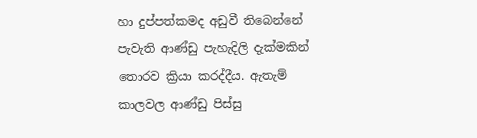හා දුප්පත්කමද අඩුවී තිබෙන්නේ පැවැති ආණ්ඩු පැහැදිලි දැක්මකින් තොරව ක්‍රියා කරද්දීය. ඇතැම් කාලවල ආණ්ඩු පිස්සු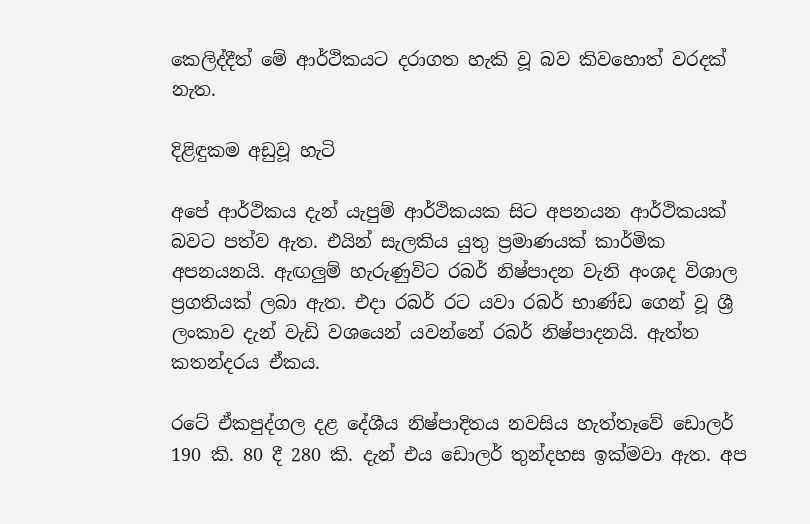කෙලිද්දීත් මේ ආර්ථිකයට දරාගත හැකි වූ බව කිවහොත් වරදක් නැත.

දිළිඳුකම අඩුවූ හැටි

අපේ ආර්ථිකය දැන් යැපුම් ආර්ථිකයක සිට අපනයන ආර්ථිකයක් බවට පත්ව ඇත. එයින් සැලකිය යුතු ප්‍රමාණයක් කාර්මික අපනයනයි. ඇඟලුම් හැරුණුවිට රබර් නිෂ්පාදන වැනි අංශද විශාල ප්‍රගතියක් ලබා ඇත. එදා රබර් රට යවා රබර් භාණ්ඩ ගෙන් වූ ශ්‍රී ලංකාව දැන් වැඩි වශයෙන් යවන්නේ රබර් නිෂ්පාදනයි. ඇත්ත කතන්දරය ඒකය.

රටේ ඒකපුද්ගල දළ දේශීය නිෂ්පාදිතය නවසිය හැත්තෑවේ ඩොලර් 190 කි. 80 දී 280 කි. දැන් එය ඩොලර් තුන්දහස ඉක්මවා ඇත. අප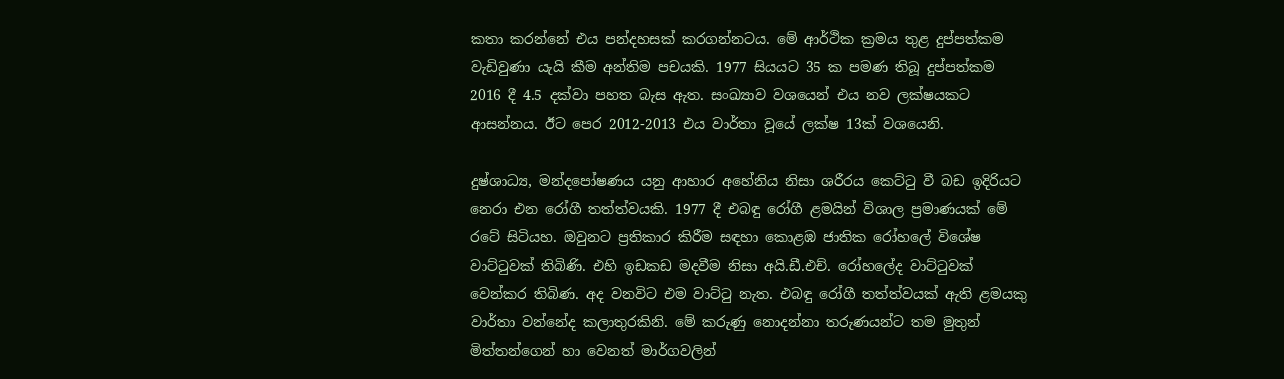කතා කරන්නේ එය පන්දහසක් කරගන්නටය. මේ ආර්ථික ක්‍රමය තුළ දුප්පත්කම වැඩිවුණා යැයි කීම අන්තිම පචයකි. 1977 සියයට 35 ක පමණ තිබූ දුප්පත්කම 2016 දී 4.5 දක්වා පහත බැස ඇත. සංඛ්‍යාව වශයෙන් එය නව ලක්ෂයකට ආසන්නය. ඊට පෙර 2012-2013 එය වාර්තා වූයේ ලක්ෂ 13ක් වශයෙනි.

දුෂ්ශාධ්‍ය, මන්දපෝෂණය යනු ආහාර අහේනිය නිසා ශරීරය කෙට්ටු වී බඩ ඉදිරියට නෙරා එන රෝගී තත්ත්වයකි. 1977 දී එබඳු රෝගී ළමයින් විශාල ප්‍රමාණයක් මේ රටේ සිටියහ. ඔවුනට ප්‍රතිකාර කිරීම සඳහා කොළඹ ජාතික රෝහලේ විශේෂ වාට්ටුවක් තිබිණි. එහි ඉඩකඩ මදවීම නිසා අයි.ඩී.එච්. රෝහලේද වාට්ටුවක් වෙන්කර තිබිණ. අද වනවිට එම වාට්ටු නැත. එබඳු රෝගී තත්ත්වයක් ඇති ළමයකු වාර්තා වන්නේද කලාතුරකිනි. මේ කරුණු නොදන්නා තරුණයන්ට තම මුතුන් මිත්තන්ගෙන් හා වෙනත් මාර්ගවලින්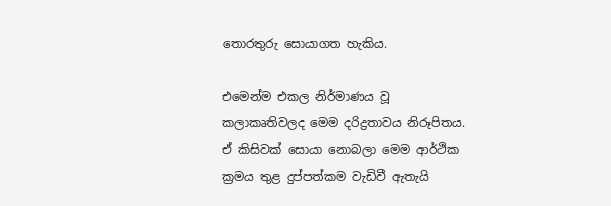තොරතුරු සොයාගත හැකිය.

එමෙන්ම එකල නිර්මාණය වූ කලාකෘතිවලද මෙම දරිද්‍රතාවය නිරූපිතය. ඒ කිසිවක් සොයා නොබලා මෙම ආර්ථික ක්‍රමය තුළ දුප්පත්කම වැඩිවී ඇතැයි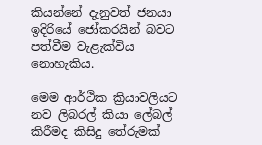කියන්නේ දැනුවත් ජනයා ඉදිරියේ ජෝකරයින් බවට පත්වීම වැළැක්විය නොහැකිය.

මෙම ආර්ථික ක්‍රියාවලියට නව ලිබරල් කියා ලේබල් කිරීමද කිසිදු තේරුමක්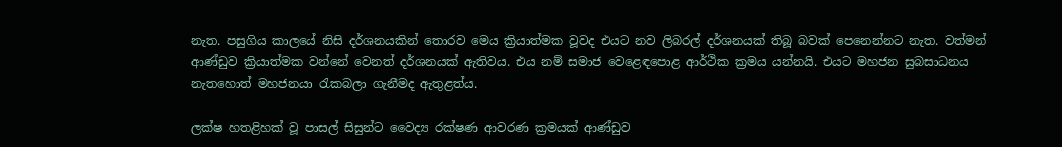නැත. පසුගිය කාලයේ නිසි දර්ශනයකින් තොරව මෙය ක්‍රියාත්මක වූවද එයට නව ලිබරල් දර්ශනයක් තිබූ බවක් පෙනෙන්නට නැත. වත්මන් ආණ්ඩුව ක්‍රියාත්මක වන්නේ වෙනත් දර්ශනයක් ඇතිවය. එය නම් සමාජ වෙළෙඳපො‍ළ ආර්ථික ක්‍රමය යන්නයි. එයට මහජන සුබසාධනය නැතහොත් මහජනයා රැකබලා ගැනීමද ඇතුළත්ය.

ලක්ෂ හතළිහක් වූ පාසල් සිසුන්ට වෛද්‍ය රක්ෂණ ආවරණ ක්‍රමයක් ආණ්ඩුව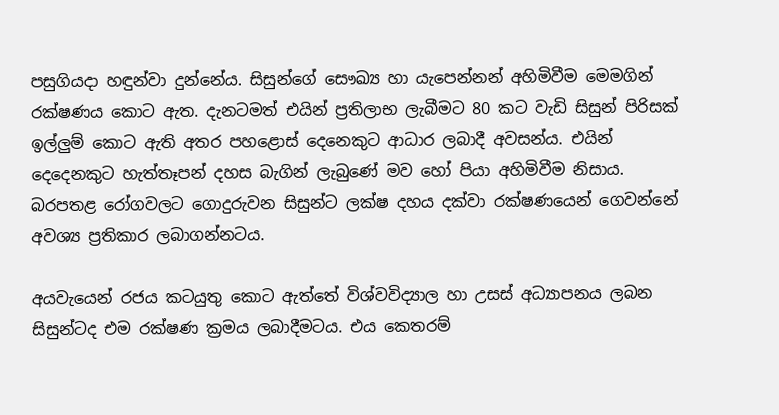පසුගියදා හඳුන්වා දුන්නේය. සිසුන්ගේ සෞඛ්‍ය හා යැපෙන්නන් අහිමිවීම මෙමගින් රක්ෂණය කොට ඇත. දැනටමත් එයින් ප්‍රතිලාභ ලැබීමට 80 කට වැඩි සිසුන් පිරිසක් ඉල්ලුම් කොට ඇති අතර පහළොස් දෙනෙකුට ආධාර ලබාදී අවසන්ය. එයින් දෙදෙනකුට හැත්තෑපන් දහස බැගින් ලැබුණේ මව හෝ පියා අහිමිවීම නිසාය. බරපතළ රෝගවලට ගොදුරුවන සිසුන්ට ලක්ෂ දහය ‍දක්වා රක්ෂණයෙන් ගෙවන්නේ අවශ්‍ය ප්‍රතිකාර ලබාගන්නටය.

අයවැයෙන් රජය කටයුතු කොට ඇත්තේ විශ්වවිද්‍යාල හා උසස් අධ්‍යාපනය ලබන සිසුන්ටද එම රක්ෂණ ක්‍රමය ලබාදීමටය. එය කෙතරම්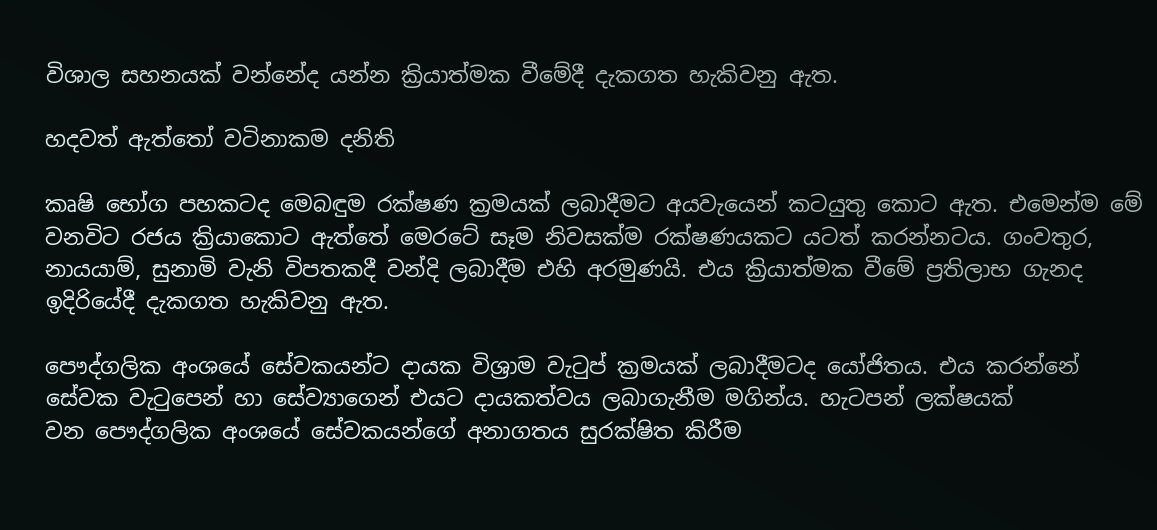විශාල සහනයක් වන්නේද යන්න ක්‍රියාත්මක වීමේදී දැකගත හැකිවනු ඇත.

හදවත් ඇත්තෝ වටිනාකම දනිති

කෘෂි භෝග පහකටද මෙබඳුම රක්ෂණ ක්‍රමයක් ලබාදීමට අයවැයෙන් කටයුතු කොට ඇත. එමෙන්ම මේ වනවිට රජය ක්‍රියාකොට ඇත්තේ මෙරටේ සෑම නිවසක්ම රක්ෂණයකට යටත් කරන්නටය. ගංවතුර, නායයාම්, සුනාමි වැනි විපතකදී වන්දි ලබාදීම එහි අරමුණයි. එය ක්‍රියාත්මක වීමේ ප්‍රතිලාභ ගැනද ඉදිරියේදී දැකගත හැකිවනු ඇත.

පෞද්ගලික අංශයේ සේවකයන්ට දායක විශ්‍රාම වැටුප් ක්‍රමයක් ලබාදීමටද යෝජිතය. එය කරන්නේ සේවක වැටුපෙන් හා සේව්‍යාගෙන් එයට දායකත්වය ලබාගැනීම මගින්ය. හැටපන් ලක්ෂයක් වන ‍පෞද්ගලික අංශයේ සේවකයන්ගේ අනාගතය සුරක්ෂිත කිරීම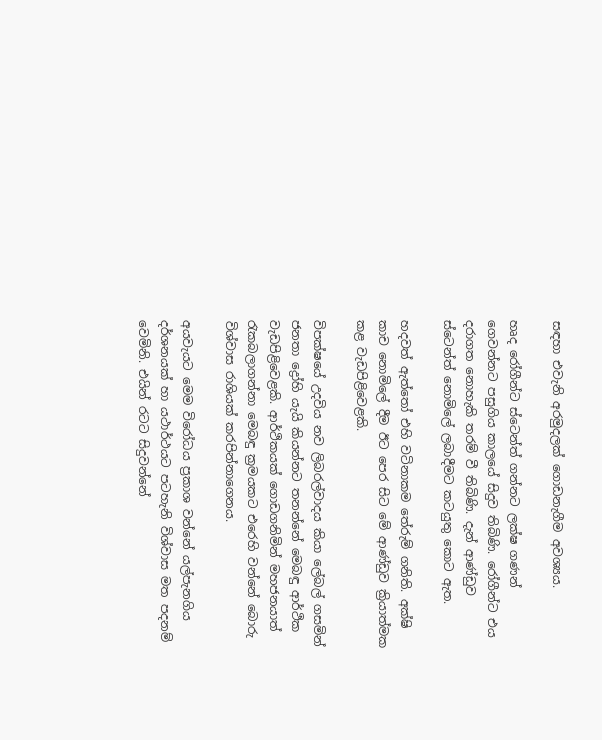සඳහා එවැනි අරමුදලක් ගොඩනැගීම අවශ්‍යය.

හෘද රෝගීන්ට ස්ටෙන්ත් ගන්නට ලක්ෂ ගණන් ගෙවන්නට පසුගිය කාලයේ සිදුව තිබිණි. රෝගීන්ට එය දරාගත නොහැකි තරම් වී තිබිණි. දැන් ආණ්ඩුව ස්ටෙන්ත් නොමිලේ ලබාදීමට කටයුතු කොට ඇත.

හදවත් ඇත්තෝ එහි වටිනාකම තේරුම් ගනිති. අක්ෂි කාච නොමිලේ දීම ඊට පෙර සිට මේ ආණ්ඩුව ක්‍රියාත්මක කළ වැඩපිළිවෙළකි.

විපක්ෂයේ උදවිය නව ලිබරල්වාදය කියා ලේබල් ගසමින් ජනතා ද්‍රෝහි යැයි කියන්නට තනන්නේ මෙබඳු ආර්ථික වැඩපිළිවෙළකි. ආර්ථිකයක් ගොඩගනිමින් මහජනයාත් රැකබලාගන්නා මෙබඳු ක්‍රමයකට එරෙහි වන්නේ බොරු විශ්වාස රාශියක් කරපින්නාගෙනය.

අයවැයට මෙම විරෝධය ප්‍රකාශ වන්නේ යල්පැනගිය දර්ශනයක් හා යථාර්ථයට පටහැනි විශ්වාස මත පදනම් වෙමිනි. එයින් රටට සිදුවන්නේ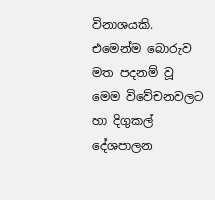විනාශයකි. එමෙන්ම බොරුව මත පදනම් වූ මෙම විවේචනවලට හා දිගුකල් දේශපාලන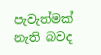පැවැත්මක් නැති බවද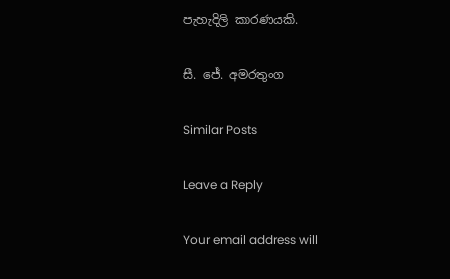පැහැදිලි කාරණයකි.

සී. ජේ. අමරතුංග

Similar Posts

Leave a Reply

Your email address will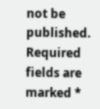not be published. Required fields are marked *